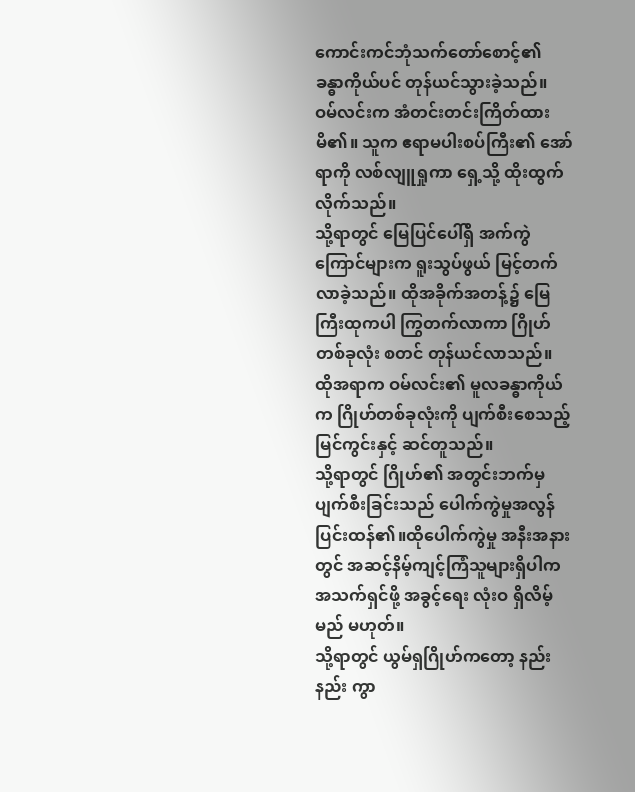ကောင်းကင်ဘုံသက်တော်စောင့်၏ ခန္ဓာကိုယ်ပင် တုန်ယင်သွားခဲ့သည်။
ဝမ်လင်းက အံတင်းတင်းကြိတ်ထားမိ၏။ သူက ဧရာမပါးစပ်ကြီး၏ အော်ရာကို လစ်လျူရှုကာ ရှေ့သို့ ထိုးထွက်လိုက်သည်။
သို့ရာတွင် မြေပြင်ပေါ်ရှိ အက်ကွဲကြောင်များက ရူးသွပ်ဖွယ် မြင့်တက်လာခဲ့သည်။ ထိုအခိုက်အတန့်၌ မြေကြီးထုကပါ ကြွတက်လာကာ ဂြိုဟ်တစ်ခုလုံး စတင် တုန်ယင်လာသည်။
ထိုအရာက ဝမ်လင်း၏ မူလခန္ဓာကိုယ်က ဂြိုဟ်တစ်ခုလုံးကို ပျက်စီးစေသည့် မြင်ကွင်းနှင့် ဆင်တူသည်။
သို့ရာတွင် ဂြိုဟ်၏ အတွင်းဘက်မှ ပျက်စီးခြင်းသည် ပေါက်ကွဲမှုအလွန်ပြင်းထန်၏။ထိုပေါက်ကွဲမှု အနီးအနားတွင် အဆင့်နိမ့်ကျင့်ကြံသူများရှိပါက အသက်ရှင်ဖို့ အခွင့်ရေး လုံးဝ ရှိလိမ့်မည် မဟုတ်။
သို့ရာတွင် ယွမ်ရှဂြိုဟ်ကတော့ နည်းနည်း ကွာ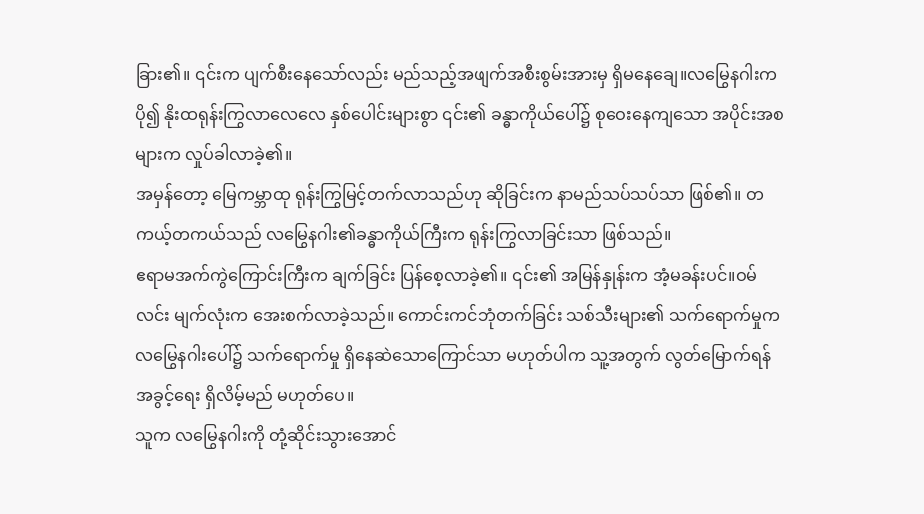ခြား၏။ ၎င်းက ပျက်စီးနေသော်လည်း မည်သည့်အဖျက်အစီးစွမ်းအားမှ ရှိမနေချေ။လမြွေနဂါးက ပို၍ နိုးထရုန်းကြွလာလေလေ နှစ်ပေါင်းများစွာ ၎င်း၏ ခန္ဓာကိုယ်ပေါ်၌ စုဝေးနေကျသော အပိုင်းအစများက လှုပ်ခါလာခဲ့၏။
အမှန်တော့ မြေကမ္ဘာထု ရုန်းကြွမြင့်တက်လာသည်ဟု ဆိုခြင်းက နာမည်သပ်သပ်သာ ဖြစ်၏။ တကယ့်တကယ်သည် လမြွေနဂါး၏ခန္ဓာကိုယ်ကြီးက ရုန်းကြွလာခြင်းသာ ဖြစ်သည်။
ဧရာမအက်ကွဲကြောင်းကြီးက ချက်ခြင်း ပြန်စေ့လာခဲ့၏။ ၎င်း၏ အမြန်နှုန်းက အံ့မခန်းပင်။ဝမ်လင်း မျက်လုံးက အေးစက်လာခဲ့သည်။ ကောင်းကင်ဘုံတက်ခြင်း သစ်သီးများ၏ သက်ရောက်မှုက လမြွေနဂါးပေါ်၌ သက်ရောက်မှု ရှိနေဆဲသောကြောင်သာ မဟုတ်ပါက သူ့အတွက် လွတ်မြောက်ရန် အခွင့်ရေး ရှိလိမ့်မည် မဟုတ်ပေ။
သူက လမြွေနဂါးကို တုံ့ဆိုင်းသွားအောင်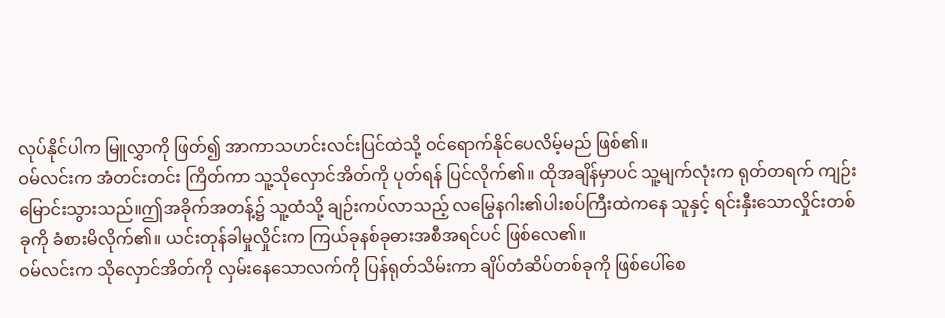လုပ်နိုင်ပါက မြူလွှာကို ဖြတ်၍ အာကာသဟင်းလင်းပြင်ထဲသို့ ဝင်ရောက်နိုင်ပေလိမ့်မည် ဖြစ်၏။
ဝမ်လင်းက အံတင်းတင်း ကြိတ်ကာ သူ့သိုလှောင်အိတ်ကို ပုတ်ရန် ပြင်လိုက်၏။ ထိုအချိန်မှာပင် သူ့မျက်လုံးက ရုတ်တရက် ကျဉ်းမြောင်းသွားသည်။ဤအခိုက်အတန့်၌ သူ့ထံသို့ ချဉ်းကပ်လာသည့် လမြွေနဂါး၏ပါးစပ်ကြီးထဲကနေ သူနှင့် ရင်းနှီးသောလှိုင်းတစ်ခုကို ခံစားမိလိုက်၏။ ယင်းတုန်ခါမှုလှိုင်းက ကြယ်ခုနစ်ခုဓားအစီအရင်ပင် ဖြစ်လေ၏။
ဝမ်လင်းက သိုလှောင်အိတ်ကို လှမ်းနေသောလက်ကို ပြန်ရုတ်သိမ်းကာ ချိပ်တံဆိပ်တစ်ခုကို ဖြစ်ပေါ်စေ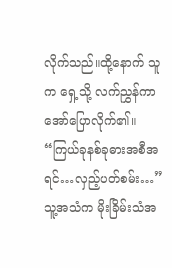လိုက်သည်။ထို့နောက် သူက ရှေ့သို့ လက်ညွှန်ကာ အော်ပြောလိုက်၏။ “ကြယ်ခုနစ်ခုဓားအစီအရင်…လှည့်ပတ်စမ်း…”
သူ့အသံက မိုးခြိမ်းသံအ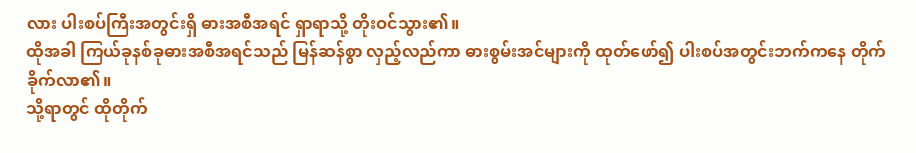လား ပါးစပ်ကြီးအတွင်းရှိ ဓားအစီအရင် ရှာရာသို့ တိုးဝင်သွား၏။
ထိုအခါ ကြယ်ခုနစ်ခုဓားအစီအရင်သည် မြန်ဆန်စွာ လှည့်လည်ကာ ဓားစွမ်းအင်များကို ထုတ်ဖော်၍ ပါးစပ်အတွင်းဘက်ကနေ တိုက်ခိုက်လာ၏။
သို့ရာတွင် ထိုတိုက်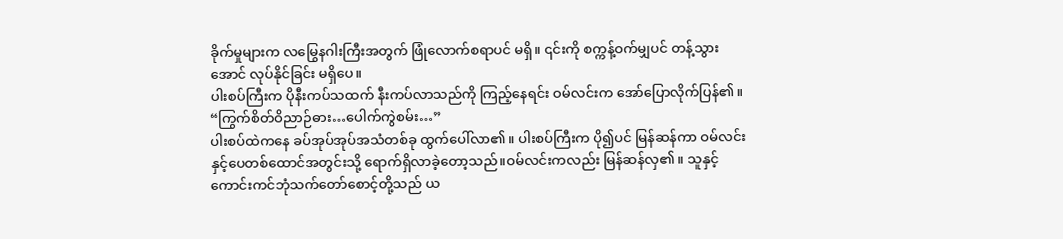ခိုက်မှုများက လမြွေနဂါးကြီးအတွက် ဖြုံလောက်စရာပင် မရှိ။ ၎င်းကို စက္ကန့်ဝက်မျှပင် တန့်သွားအောင် လုပ်နိုင်ခြင်း မရှိပေ။
ပါးစပ်ကြီးက ပိုနီးကပ်သထက် နီးကပ်လာသည်ကို ကြည့်နေရင်း ဝမ်လင်းက အော်ပြောလိုက်ပြန်၏။ “ကြွက်စိတ်ဝိညာဉ်ဓား…ပေါက်ကွဲစမ်း…”
ပါးစပ်ထဲကနေ ခပ်အုပ်အုပ်အသံတစ်ခု ထွက်ပေါ်လာ၏။ ပါးစပ်ကြီးက ပို၍ပင် မြန်ဆန်ကာ ဝမ်လင်းနှင့်ပေတစ်ထောင်အတွင်းသို့ ရောက်ရှိလာခဲ့တော့သည်။ဝမ်လင်းကလည်း မြန်ဆန်လှ၏။ သူနှင့်ကောင်းကင်ဘုံသက်တော်စောင့်တို့သည် ယ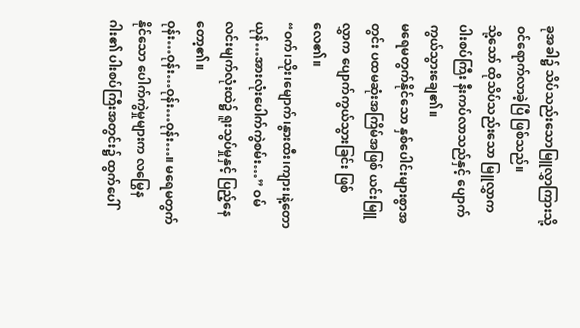ခုအခါ၌ သိပ်သည်းသောမြူလွှာကြားသို့ ဝင်ရောက်လာခဲ့ပြီ ဖြစ်သည်။
သို့သော် ထိုသိပ်သည်းသော မြူလွှာက ပါးစပ်ကြီး နီးကပ်လာသည်နှင့် ပျောက်ကွယ်သွားချေ၏။
မရေမတွက်နိုင်သော နှစ်ပေါင်းများစွာအတွင်း ပထမဆုံးအကြိမ်အဖြစ် ယင်းမြူလွှာက ပျောက်ကွယ်သွားခြင်း ဖြစ်လေ၏။
“ဝက်၊သိုး၊မျောက်၊နွားထီး၊ကျား၊နဲ့တောယုန်…အားလုံးပေါက်ကွဲစမ်း…” ဝမ်လင်းမျက်လုံးထဲ၌ ရူးသွပ်မှုနှင့် ပြည့်နေတော့၏။
ဝုန်း…ဝုန်း…ဝုန်း…ဝုန်း…။ မရေမတွက်နိုင်သော ပေါက်ကွဲမှုများက လမြွေနဂါး၏ ပါးစပ်ကြီးအတွင်း၌ ထွက်ပေါ်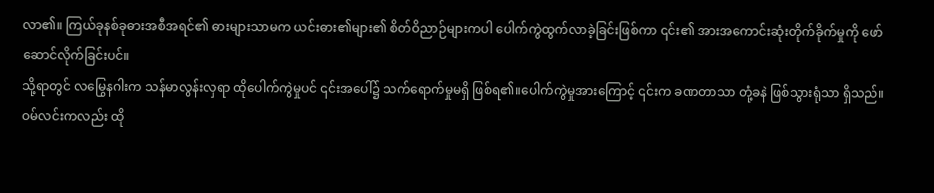လာ၏။ ကြယ်ခုနစ်ခုဓားအစီအရင်၏ ဓားများသာမက ယင်းဓား၏များ၏ စိတ်ဝိညာဉ်များကပါ ပေါက်ကွဲထွက်လာခဲ့ခြင်းဖြစ်ကာ ၎င်း၏ အားအကောင်းဆုံးတိုက်ခိုက်မှုကို ဖော်ဆောင်လိုက်ခြင်းပင်။
သို့ရာတွင် လမြွေနဂါးက သန်မာလွန်းလှရာ ထိုပေါက်ကွဲမှုပင် ၎င်းအပေါ်၌ သက်ရောက်မှုမရှိ ဖြစ်ရ၏။ပေါက်ကွဲမှုအားကြောင့် ၎င်းက ခဏတာသာ တုံ့ခနဲ ဖြစ်သွားရုံသာ ရှိသည်။
ဝမ်လင်းကလည်း ထို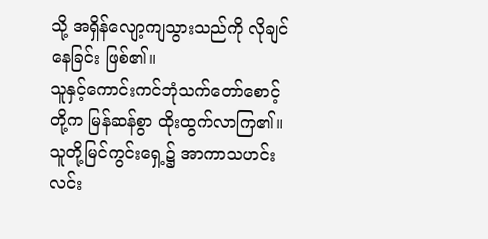သို့ အရှိန်လျော့ကျသွားသည်ကို လိုချင်နေခြင်း ဖြစ်၏။
သူနှင့်ကောင်းကင်ဘုံသက်တော်စောင့်တို့က မြန်ဆန်စွာ ထိုးထွက်လာကြ၏။ သူတို့မြင်ကွင်းရှေ့၌ အာကာသဟင်းလင်း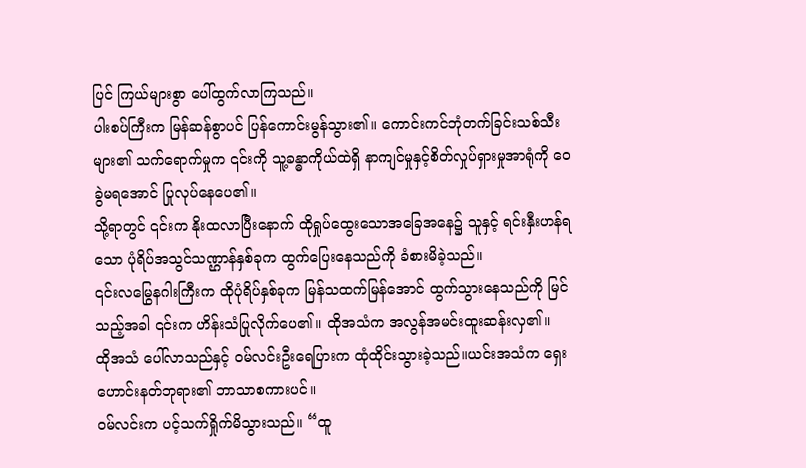ပြင် ကြယ်များစွာ ပေါ်ထွက်လာကြသည်။
ပါးစပ်ကြီးက မြန်ဆန်စွာပင် ပြန်ကောင်းမွန်သွား၏။ ကောင်းကင်ဘုံတက်ခြင်းသစ်သီးများ၏ သက်ရောက်မှုက ၎င်းကို သူ့ခန္ဓာကိုယ်ထဲရှိ နာကျင်မှုနှင့်စိတ်လှုပ်ရှားမှုအာရုံကို ဝေခွဲမရအောင် ပြုလုပ်နေပေ၏။
သို့ရာတွင် ၎င်းက နိုးထလာပြီးနောက် ထိုရှုပ်ထွေးသောအခြေအနေ၌ သူနှင့် ရင်းနှီးဟန်ရသော ပုံရိပ်အသွင်သဏ္ဌာန်နှစ်ခုက ထွက်ပြေးနေသည်ကို ခံစားမိခဲ့သည်။
၎င်းလမြွေနဂါးကြီးက ထိုပုံရိပ်နှစ်ခုက မြန်သထက်မြန်အောင် ထွက်သွားနေသည်ကို မြင်သည့်အခါ ၎င်းက ဟိန်းသံပြုလိုက်ပေ၏။ ထိုအသံက အလွန်အမင်းထူးဆန်းလှ၏။
ထိုအသံ ပေါ်လာသည်နှင့် ဝမ်လင်းဦးရေပြားက ထုံထိုင်းသွားခဲ့သည်။ယင်းအသံက ရှေးဟောင်းနတ်ဘုရား၏ ဘာသာစကားပင်။
ဝမ်လင်းက ပင့်သက်ရှိုက်မိသွားသည်။ “ထူ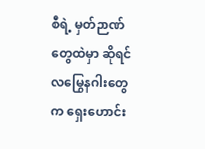စီရဲ့ မှတ်ဉာဏ်တွေထဲမှာ ဆိုရင် လမြွေနဂါးတွေက ရှေးဟောင်း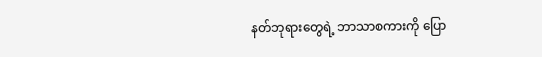နတ်ဘုရားတွေရဲ့ ဘာသာစကားကို ပြော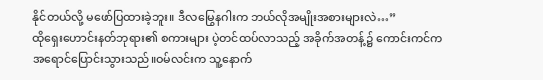နိုင်တယ်လို့ မဖော်ပြထားခဲ့ဘူး။ ဒီလမြွေနဂါးက ဘယ်လိုအမျိုးအစားများလဲ…”
ထိုရှေးဟောင်းနတ်ဘုရား၏ စကားများ ပဲ့တင်ထပ်လာသည့် အခိုက်အတန့်၌ ကောင်းကင်က အရောင်ပြောင်းသွားသည်။ဝမ်လင်းက သူ့နောက်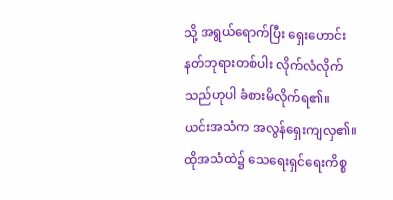သို့ အရွယ်ရောက်ပြီး ရှေးဟောင်းနတ်ဘုရားတစ်ပါး လိုက်လံလိုက်သည်ဟုပါ ခံစားမိလိုက်ရ၏။
ယင်းအသံက အလွန်ရှေးကျလှ၏။ ထိုအသံထဲ၌ သေရေးရှင်ရေးကိစ္စ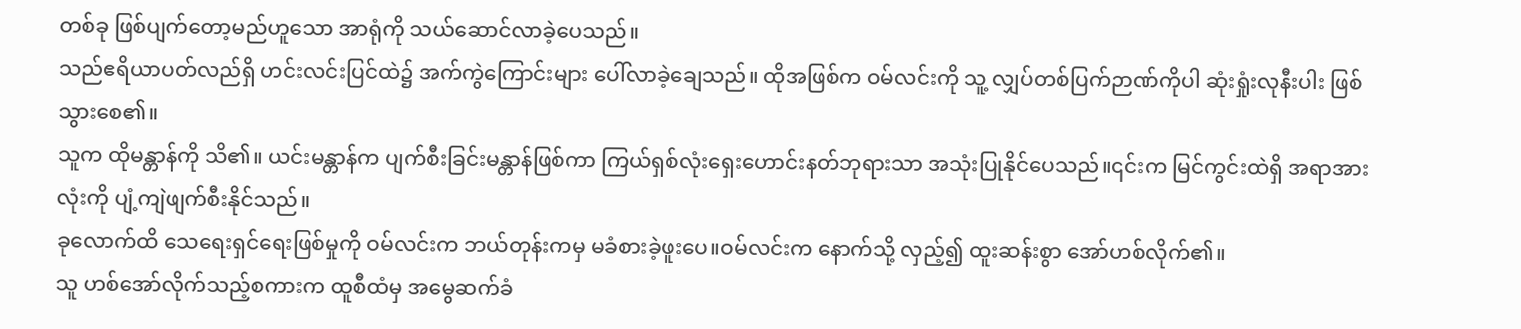တစ်ခု ဖြစ်ပျက်တော့မည်ဟူသော အာရုံကို သယ်ဆောင်လာခဲ့ပေသည်။
သည်ဧရိယာပတ်လည်ရှိ ဟင်းလင်းပြင်ထဲ၌ အက်ကွဲကြောင်းများ ပေါ်လာခဲ့ချေသည်။ ထိုအဖြစ်က ဝမ်လင်းကို သူ့ လျှပ်တစ်ပြက်ဉာဏ်ကိုပါ ဆုံးရှုံးလုနီးပါး ဖြစ်သွားစေ၏။
သူက ထိုမန္တာန်ကို သိ၏။ ယင်းမန္တာန်က ပျက်စီးခြင်းမန္တာန်ဖြစ်ကာ ကြယ်ရှစ်လုံးရှေးဟောင်းနတ်ဘုရားသာ အသုံးပြုနိုင်ပေသည်။၎င်းက မြင်ကွင်းထဲရှိ အရာအားလုံးကို ပျံ့ကျဲဖျက်စီးနိုင်သည်။
ခုလောက်ထိ သေရေးရှင်ရေးဖြစ်မှုကို ဝမ်လင်းက ဘယ်တုန်းကမှ မခံစားခဲ့ဖူးပေ။ဝမ်လင်းက နောက်သို့ လှည့်၍ ထူးဆန်းစွာ အော်ဟစ်လိုက်၏။
သူ ဟစ်အော်လိုက်သည့်စကားက ထူစီထံမှ အမွေဆက်ခံ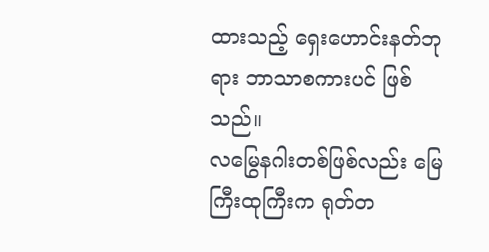ထားသည့် ရှေးဟောင်းနတ်ဘုရား ဘာသာစကားပင် ဖြစ်သည်။
လမြွေနဂါးတစ်ဖြစ်လည်း မြေကြီးထုကြီးက ရုတ်တ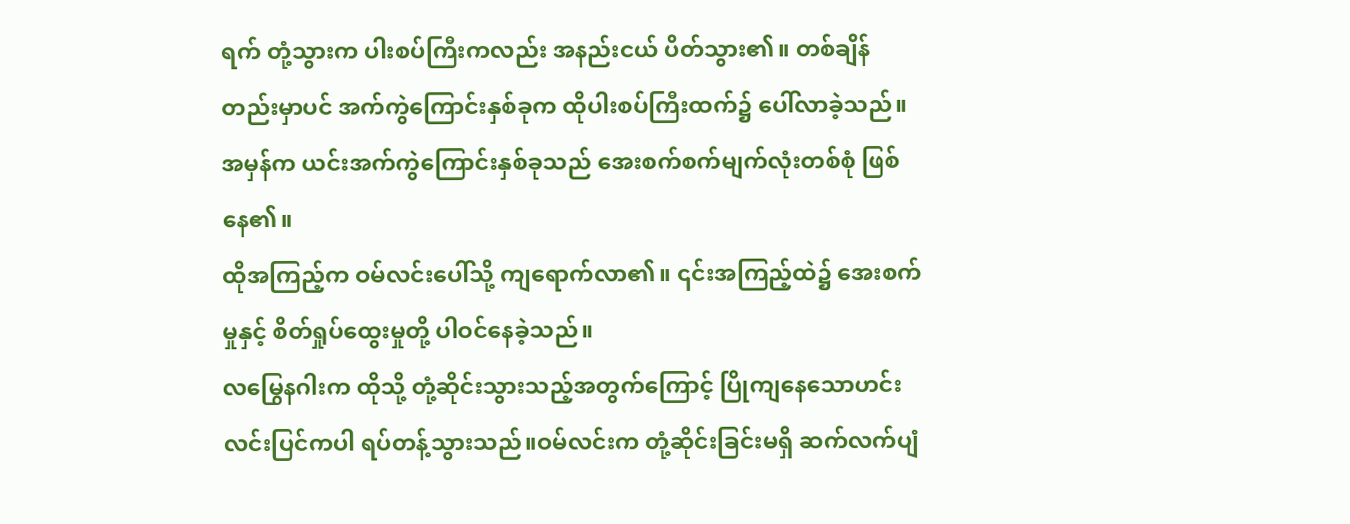ရက် တုံ့သွားက ပါးစပ်ကြီးကလည်း အနည်းငယ် ပိတ်သွား၏။ တစ်ချိန်တည်းမှာပင် အက်ကွဲကြောင်းနှစ်ခုက ထိုပါးစပ်ကြီးထက်၌ ပေါ်လာခဲ့သည်။အမှန်က ယင်းအက်ကွဲကြောင်းနှစ်ခုသည် အေးစက်စက်မျက်လုံးတစ်စုံ ဖြစ်နေ၏။
ထိုအကြည့်က ဝမ်လင်းပေါ်သို့ ကျရောက်လာ၏။ ၎င်းအကြည့်ထဲ၌ အေးစက်မှုနှင့် စိတ်ရှုပ်ထွေးမှုတို့ ပါဝင်နေခဲ့သည်။
လမြွေနဂါးက ထိုသို့ တုံ့ဆိုင်းသွားသည့်အတွက်ကြောင့် ပြိုကျနေသောဟင်းလင်းပြင်ကပါ ရပ်တန့်သွားသည်။ဝမ်လင်းက တုံ့ဆိုင်းခြင်းမရှိ ဆက်လက်ပျံ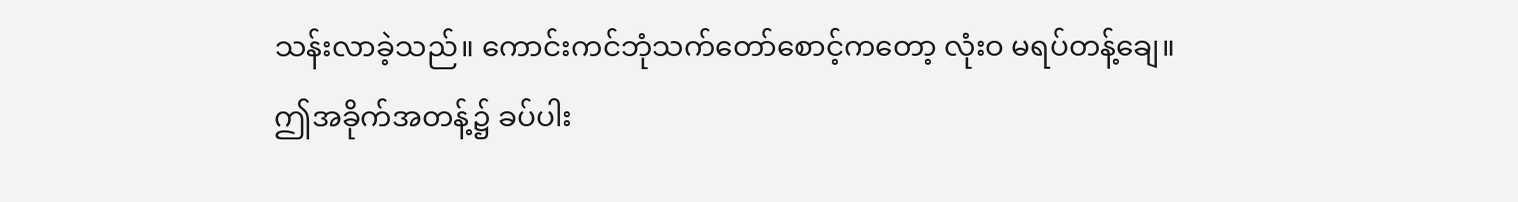သန်းလာခဲ့သည်။ ကောင်းကင်ဘုံသက်တော်စောင့်ကတော့ လုံးဝ မရပ်တန့်ချေ။
ဤအခိုက်အတန့်၌ ခပ်ပါး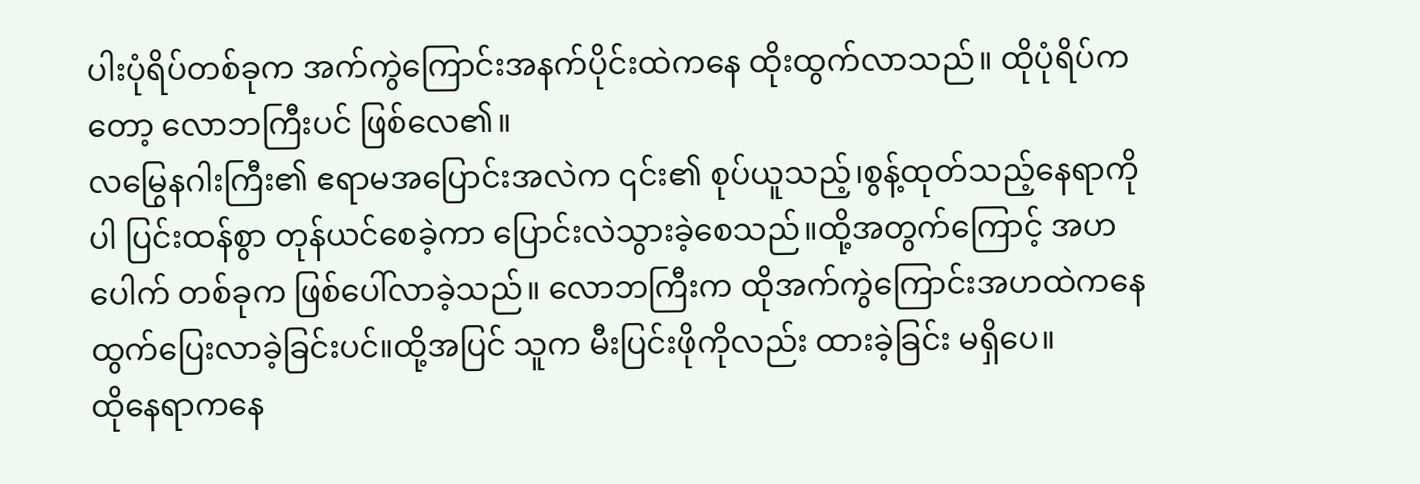ပါးပုံရိပ်တစ်ခုက အက်ကွဲကြောင်းအနက်ပိုင်းထဲကနေ ထိုးထွက်လာသည်။ ထိုပုံရိပ်ကတော့ လောဘကြီးပင် ဖြစ်လေ၏။
လမြွေနဂါးကြီး၏ ဧရာမအပြောင်းအလဲက ၎င်း၏ စုပ်ယူသည့်၊စွန့်ထုတ်သည့်နေရာကိုပါ ပြင်းထန်စွာ တုန်ယင်စေခဲ့ကာ ပြောင်းလဲသွားခဲ့စေသည်။ထို့အတွက်ကြောင့် အဟပေါက် တစ်ခုက ဖြစ်ပေါ်လာခဲ့သည်။ လောဘကြီးက ထိုအက်ကွဲကြောင်းအဟထဲကနေ ထွက်ပြေးလာခဲ့ခြင်းပင်။ထို့အပြင် သူက မီးပြင်းဖိုကိုလည်း ထားခဲ့ခြင်း မရှိပေ။
ထိုနေရာကနေ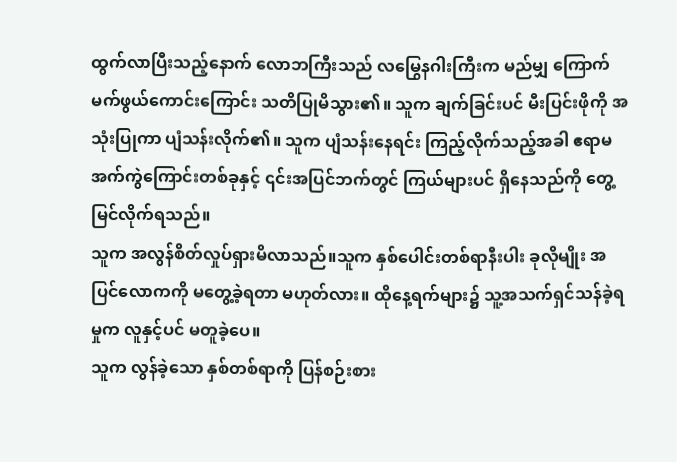ထွက်လာပြီးသည့်နောက် လောဘကြီးသည် လမြွေနဂါးကြီးက မည်မျှ ကြောက်မက်ဖွယ်ကောင်းကြောင်း သတိပြုမိသွား၏။ သူက ချက်ခြင်းပင် မီးပြင်းဖိုကို အသုံးပြုကာ ပျံသန်းလိုက်၏။ သူက ပျံသန်းနေရင်း ကြည့်လိုက်သည့်အခါ ဧရာမအက်ကွဲကြောင်းတစ်ခုနှင့် ၎င်းအပြင်ဘက်တွင် ကြယ်များပင် ရှိနေသည်ကို တွေ့မြင်လိုက်ရသည်။
သူက အလွန်စိတ်လှုပ်ရှားမိလာသည်။သူက နှစ်ပေါင်းတစ်ရာနီးပါး ခုလိုမျိုး အပြင်လောကကို မတွေ့ခဲ့ရတာ မဟုတ်လား။ ထိုနေ့ရက်များ၌ သူ့အသက်ရှင်သန်ခဲ့ရမှုက လူနှင့်ပင် မတူခဲ့ပေ။
သူက လွန်ခဲ့သော နှစ်တစ်ရာကို ပြန်စဉ်းစား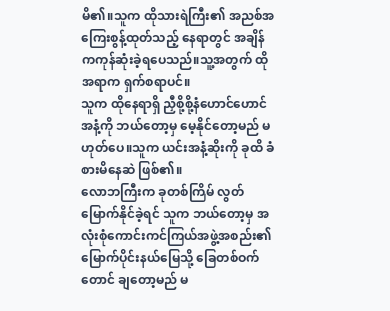မိ၏။သူက ထိုသားရဲကြီး၏ အညစ်အကြေးစွန့်ထုတ်သည့် နေရာတွင် အချိန်ကကုန်ဆုံးခဲ့ရပေသည်။သူ့အတွက် ထိုအရာက ရှက်စရာပင်။
သူက ထိုနေရာရှိ ညှီစို့စို့နံဟောင်ဟောင် အနံ့ကို ဘယ်တော့မှ မေ့နိုင်တော့မည် မဟုတ်ပေ။သူက ယင်းအနံ့ဆိုးကို ခုထိ ခံစားမိနေဆဲ ဖြစ်၏။
လောဘကြီးက ခုတစ်ကြိမ် လွတ်မြောက်နိုင်ခဲ့ရင် သူက ဘယ်တော့မှ အလုံးစုံကောင်းကင်ကြယ်အဖွဲ့အစည်း၏ မြောက်ပိုင်းနယ်မြေသို့ ခြေတစ်ဝက်တောင် ချတော့မည် မ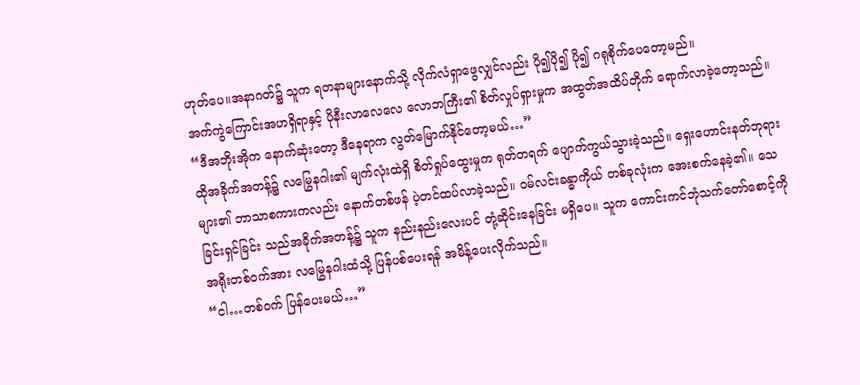ဟုတ်ပေ။အနာဂတ်၌ သူက ရတနာများနောက်သို့ လိုက်လံရှာဖွေလျှင်လည်း ပို၍ပို၍ ပို၍ ဂရုစိုက်ပေတော့မည်။
အက်ကွဲကြောင်းအဟရှိရာနှင့် ပိုနီးလာလေလေ လောဘကြီး၏ စိတ်လှုပ်ရှားမှုက အထွတ်အထိပ်တိုက် ရောက်လာခဲ့တော့သည်။
“ဒီအဘိုးအိုက နောက်ဆုံးတော့ ဒီနေရာက လွတ်မြောက်နိုင်တော့မယ်…”
ထိုအခိုက်အတန့်၌ လမြွေနဂါး၏ မျက်လုံးထဲရှိ စိတ်ရှုပ်ထွေးမှုက ရုတ်တရက် ပျောက်ကွယ်သွားခဲ့သည်။ ရှေးဟောင်းနတ်ဘုရားများ၏ ဘာသာစကားကလည်း နောက်တစ်ဖန် ပဲ့တင်ထပ်လာခဲ့သည်။ ဝမ်လင်းခန္ဓာကိုယ် တစ်ခုလုံးက အေးစက်နေခဲ့၏။ သေခြင်းရှင်ခြင်း သည်အခိုက်အတန့်၌ သူက နည်းနည်းလေးပင် တုံ့ဆိုင်းနေခြင်း မရှိပေ။ သူက ကောင်းကင်ဘုံသက်တော်စောင့်ကို အရိုးတစ်ဝက်အား လမြွေနဂါးထံသို့ ပြန်ပစ်ပေးရန် အမိန့်ပေးလိုက်သည်။
“ငါ…တစ်ဝက် ပြန်ပေးမယ်…”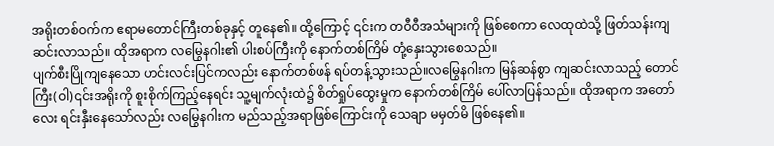အရိုးတစ်ဝက်က ဧရာမတောင်ကြီးတစ်ခုနှင့် တူနေ၏။ ထို့ကြောင့် ၎င်းက တဝီဝီအသံများကို ဖြစ်စေကာ လေထုထဲသို့ ဖြတ်သန်းကျဆင်းလာသည်။ ထိုအရာက လမြွေနဂါး၏ ပါးစပ်ကြီးကို နောက်တစ်ကြိမ် တုံ့နှေးသွားစေသည်။
ပျက်စီးပြိုကျနေသော ဟင်းလင်းပြင်ကလည်း နောက်တစ်ဖန် ရပ်တန့်သွားသည်။လမြွေနဂါးက မြန်ဆန်စွာ ကျဆင်းလာသည့် တောင်ကြီး(ဝါ)၎င်းအရိုးကို စူးစိုက်ကြည့်နေရင်း သူ့မျက်လုံးထဲ၌ စိတ်ရှုပ်ထွေးမှုက နောက်တစ်ကြိမ် ပေါ်လာပြန်သည်။ ထိုအရာက အတော်လေး ရင်းနှီးနေသော်လည်း လမြွေနဂါးက မည်သည့်အရာဖြစ်ကြောင်းကို သေချာ မမှတ်မိ ဖြစ်နေ၏။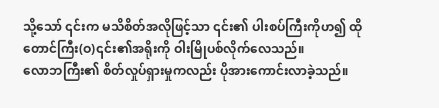သို့သော် ၎င်းက မသိစိတ်အလိုဖြင့်သာ ၎င်း၏ ပါးစပ်ကြီးကိုဟ၍ ထိုတောင်ကြီး(ဝ)၎င်း၏အရိုးကို ဝါးမြိုပစ်လိုက်လေသည်။
လောဘကြီး၏ စိတ်လှုပ်ရှားမှုကလည်း ပိုအားကောင်းလာခဲ့သည်။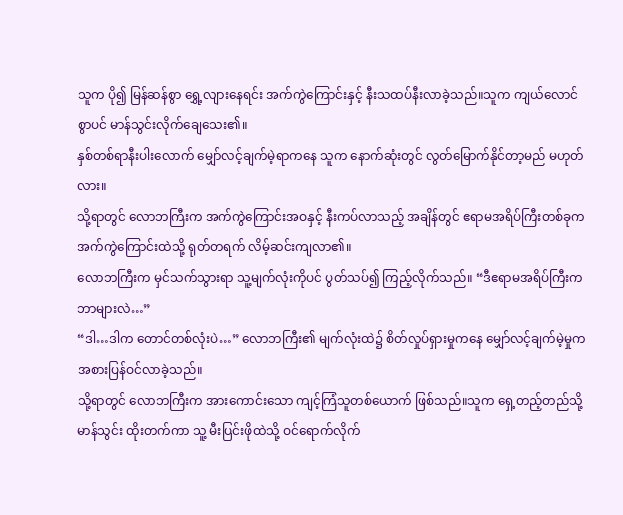သူက ပို၍ မြန်ဆန်စွာ ရွှေ့လျားနေရင်း အက်ကွဲကြောင်းနှင့် နီးသထပ်နီးလာခဲ့သည်။သူက ကျယ်လောင်စွာပင် မာန်သွင်းလိုက်ချေသေး၏။
နှစ်တစ်ရာနီးပါးလောက် မျှော်လင့်ချက်မဲ့ရာကနေ သူက နောက်ဆုံးတွင် လွတ်မြောက်နိုင်တာ့မည် မဟုတ်လား။
သို့ရာတွင် လောဘကြီးက အက်ကွဲကြောင်းအဝနှင့် နီးကပ်လာသည့် အချိန်တွင် ဧရာမအရိပ်ကြီးတစ်ခုက အက်ကွဲကြောင်းထဲသို့ ရုတ်တရက် လိမ့်ဆင်းကျလာ၏။
လောဘကြီးက မှင်သက်သွားရာ သူ့မျက်လုံးကိုပင် ပွတ်သပ်၍ ကြည့်လိုက်သည်။ “ဒီဧရာမအရိပ်ကြီးက ဘာများလဲ…”
“ဒါ…ဒါက တောင်တစ်လုံးပဲ…” လောဘကြီး၏ မျက်လုံးထဲ၌ စိတ်လှုပ်ရှားမှုကနေ မျှော်လင့်ချက်မဲ့မှုက အစားပြန်ဝင်လာခဲ့သည်။
သို့ရာတွင် လောဘကြီးက အားကောင်းသော ကျင့်ကြံသူတစ်ယောက် ဖြစ်သည်။သူက ရှေ့တည့်တည်သို့ မာန်သွင်း ထိုးတက်ကာ သူ့ မီးပြင်းဖိုထဲသို့ ဝင်ရောက်လိုက်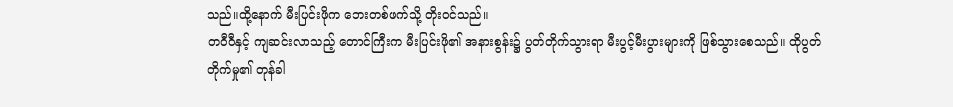သည်။ထို့နောက် မီးပြင်းဖိုက ဘေးတစ်ဖက်သို့ တိုးဝင်သည်။
တဝီဝီနှင့် ကျဆင်းလာသည့် တောင်ကြီးက မီးပြင်းဖို၏ အနားစွန်း၌ ပွတ်တိုက်သွားရာ မီးပွင့်မီးပွားများကို ဖြစ်သွားစေသည်။ ထိုပွတ်တိုက်မှု၏ တုန်ခါ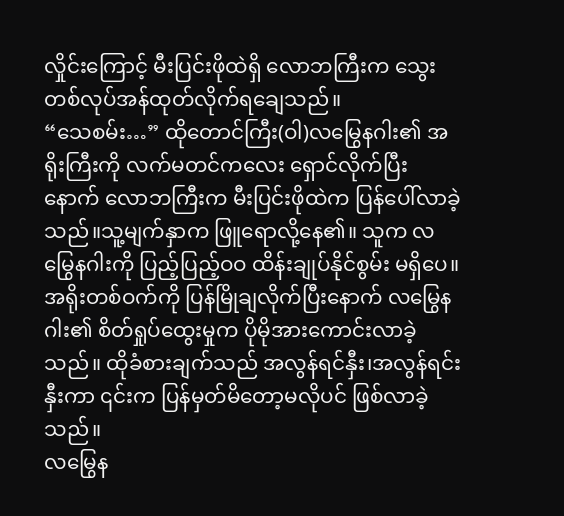လှိုင်းကြောင့် မီးပြင်းဖိုထဲရှိ လောဘကြီးက သွေးတစ်လုပ်အန်ထုတ်လိုက်ရချေသည်။
“သေစမ်း…” ထိုတောင်ကြီး(ဝါ)လမြွေနဂါး၏ အရိုးကြီးကို လက်မတင်ကလေး ရှောင်လိုက်ပြီးနောက် လောဘကြီးက မီးပြင်းဖိုထဲက ပြန်ပေါ်လာခဲ့သည်။သူ့မျက်နှာက ဖြူရောလို့နေ၏။ သူက လမြွေနဂါးကို ပြည့်ပြည့်ဝဝ ထိန်းချုပ်နိုင်စွမ်း မရှိပေ။
အရိုးတစ်ဝက်ကို ပြန်မြိုချလိုက်ပြီးနောက် လမြွေနဂါး၏ စိတ်ရှုပ်ထွေးမှုက ပိုမိုအားကောင်းလာခဲ့သည်။ ထိုခံစားချက်သည် အလွန်ရင်နှီး၊အလွန်ရင်းနှီးကာ ၎င်းက ပြန်မှတ်မိတော့မလိုပင် ဖြစ်လာခဲ့သည်။
လမြွေန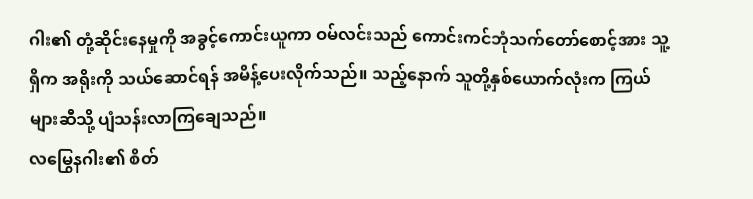ဂါး၏ တုံ့ဆိုင်းနေမှုကို အခွင့်ကောင်းယူကာ ဝမ်လင်းသည် ကောင်းကင်ဘုံသက်တော်စောင့်အား သူ့ရှိက အရိုးကို သယ်ဆောင်ရန် အမိန့်ပေးလိုက်သည်။ သည့်နောက် သူတို့နှစ်ယောက်လုံးက ကြယ်များဆီသို့ ပျံသန်းလာကြချေသည်။
လမြွေနဂါး၏ စိတ်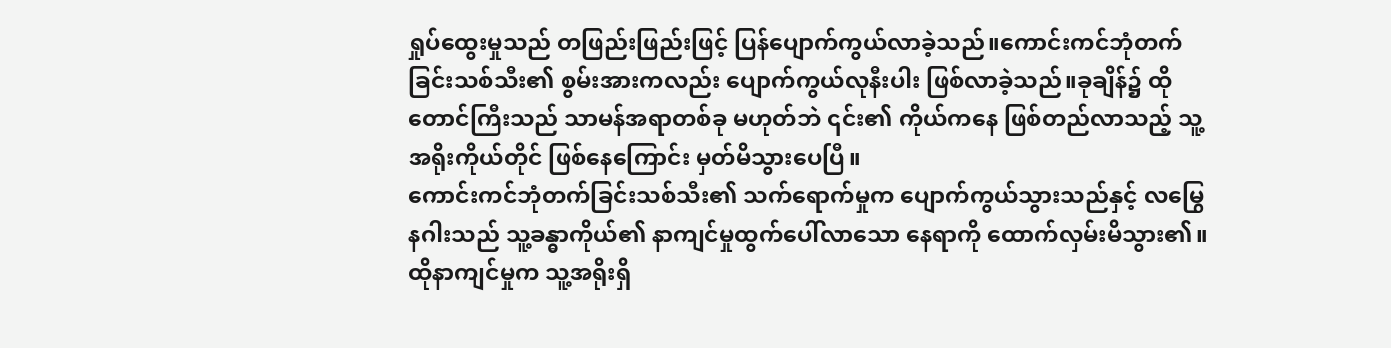ရှုပ်ထွေးမှုသည် တဖြည်းဖြည်းဖြင့် ပြန်ပျောက်ကွယ်လာခဲ့သည်။ကောင်းကင်ဘုံတက်ခြင်းသစ်သီး၏ စွမ်းအားကလည်း ပျောက်ကွယ်လုနီးပါး ဖြစ်လာခဲ့သည်။ခုချိန်၌ ထိုတောင်ကြီးသည် သာမန်အရာတစ်ခု မဟုတ်ဘဲ ၎င်း၏ ကိုယ်ကနေ ဖြစ်တည်လာသည့် သူ့အရိုးကိုယ်တိုင် ဖြစ်နေကြောင်း မှတ်မိသွားပေပြီ။
ကောင်းကင်ဘုံတက်ခြင်းသစ်သီး၏ သက်ရောက်မှုက ပျောက်ကွယ်သွားသည်နှင့် လမြွေနဂါးသည် သူ့ခန္ဓာကိုယ်၏ နာကျင်မှုထွက်ပေါ်လာသော နေရာကို ထောက်လှမ်းမိသွား၏။ ထိုနာကျင်မှုက သူ့အရိုးရှိ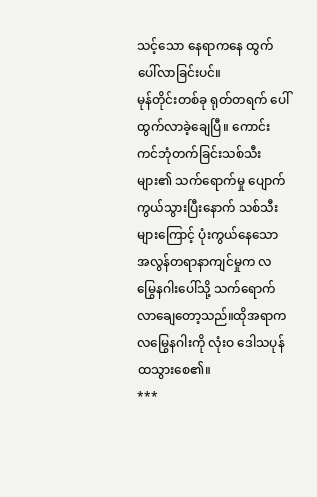သင့်သော နေရာကနေ ထွက်ပေါ်လာခြင်းပင်။
မုန်တိုင်းတစ်ခု ရုတ်တရက် ပေါ်ထွက်လာခဲ့ချေပြီ။ ကောင်းကင်ဘုံတက်ခြင်းသစ်သီးများ၏ သက်ရောက်မှု ပျောက်ကွယ်သွားပြီးနောက် သစ်သီးများကြောင့် ပုံးကွယ်နေသော အလွန်တရာနာကျင်မှုက လမြွေနဂါးပေါ်သို့ သက်ရောက် လာချေတော့သည်။ထိုအရာက လမြွေနဂါးကို လုံးဝ ဒေါသပုန်ထသွားစေ၏။
***